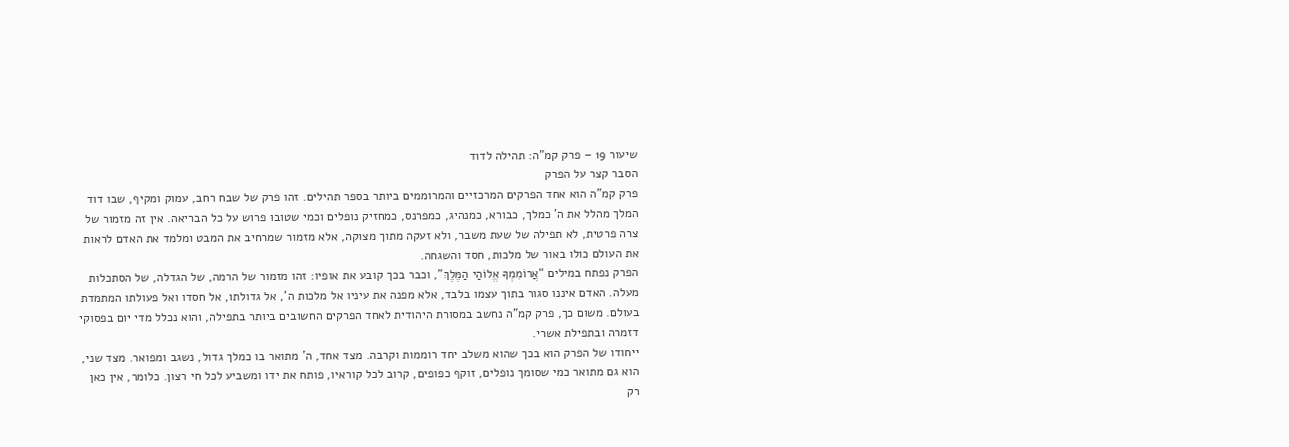שיעור 19 – פרק קמ"ה: תהילה לדוד
הסבר קצר על הפרק
פרק קמ"ה הוא אחד הפרקים המרכזיים והמרוממים ביותר בספר תהילים. זהו פרק של שבח רחב, עמוק ומקיף, שבו דוד המלך מהלל את ה' כמלך, כבורא, כמנהיג, כמפרנס, כמחזיק נופלים וכמי שטובו פרוש על כל הבריאה. אין זה מזמור של צרה פרטית, לא תפילה של שעת משבר, ולא זעקה מתוך מצוקה, אלא מזמור שמרחיב את המבט ומלמד את האדם לראות את העולם כולו באור של מלכות, חסד והשגחה.
הפרק נפתח במילים “אֲרוֹמִמְךָ אֱלוֹהַי הַמֶּלֶךְ”, וכבר בכך קובע את אופיו: זהו מזמור של הרמה, של הגדלה, של הסתכלות מעלה. האדם איננו סגור בתוך עצמו בלבד, אלא מפנה את עיניו אל מלכות ה', אל גדולתו, אל חסדו ואל פעולתו המתמדת בעולם. משום כך, פרק קמ"ה נחשב במסורת היהודית לאחד הפרקים החשובים ביותר בתפילה, והוא נכלל מדי יום בפסוקי דזמרה ובתפילת אשרי.
ייחודו של הפרק הוא בכך שהוא משלב יחד רוממות וקרבה. מצד אחד, ה' מתואר בו כמלך גדול, נשגב ומפואר. מצד שני, הוא גם מתואר כמי שסומך נופלים, זוקף כפופים, קרוב לכל קוראיו, פותח את ידו ומשביע לכל חי רצון. כלומר, אין כאן רק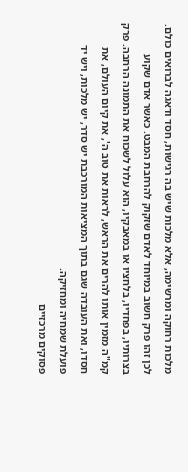מלכות רחוקה ומרשימה, אלא מלכות שיש בה רגישות, חסד ודאגה לברואים כולם.
לכן זהו פרק חשוב במיוחד לאדם שזקוק להרחבת המבט. כאשר אדם שקוע בצרותיו, בפחדיו, בלחציו או במאבקיו, הוא עלול לשכוח את התמונה הרחבה. פרק קמ"ה מזמין אותו להרים את הראש, לראות את טוב ה', את קיום העולם, את חסדו, ואת העובדה שגם בתוך המציאות המורכבת יש סדר, יש מלכות, ויש יד פועלת שמחיה ומחזיקה.
פסוקים מרכזיים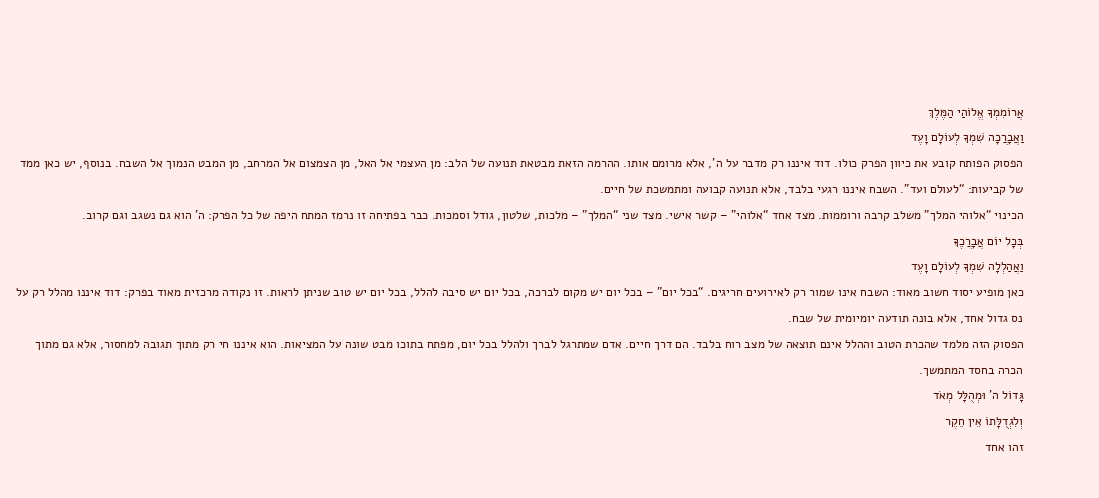אֲרוֹמִמְךָ אֱלוֹהַי הַמֶּלֶךְ
וַאֲבָרֲכָה שִׁמְךָ לְעוֹלָם וָעֶד
הפסוק הפותח קובע את כיוון הפרק כולו. דוד איננו רק מדבר על ה', אלא מרומם אותו. ההרמה הזאת מבטאת תנועה של הלב: מן העצמי אל האל, מן הצמצום אל המרחב, מן המבט הנמוך אל השבח. בנוסף, יש כאן ממד של קביעות: “לעולם ועד”. השבח איננו רגעי בלבד, אלא תנועה קבועה ומתמשכת של חיים.
הכינוי “אלוהי המלך” משלב קרבה ורוממות. מצד אחד “אלוהי” – קשר אישי. מצד שני “המלך” – מלכות, שלטון, גודל וסמכות. כבר בפתיחה זו נרמז המתח היפה של כל הפרק: ה' הוא גם נשגב וגם קרוב.
בְּכָל יוֹם אֲבָרֲכֶךָּ
וַאֲהַלְלָה שִׁמְךָ לְעוֹלָם וָעֶד
כאן מופיע יסוד חשוב מאוד: השבח אינו שמור רק לאירועים חריגים. “בכל יום” – בכל יום יש מקום לברכה, בכל יום יש סיבה להלל, בכל יום יש טוב שניתן לראות. זו נקודה מרכזית מאוד בפרק: דוד איננו מהלל רק על נס גדול אחד, אלא בונה תודעה יומיומית של שבח.
הפסוק הזה מלמד שהכרת הטוב וההלל אינם תוצאה של מצב רוח בלבד. הם דרך חיים. אדם שמתרגל לברך ולהלל בכל יום, מפתח בתוכו מבט שונה על המציאות. הוא איננו חי רק מתוך תגובה למחסור, אלא גם מתוך הכרה בחסד המתמשך.
גָּדוֹל ה' וּמְהֻלָּל מְאֹד
וְלִגְדֻלָּתוֹ אֵין חֵקֶר
זהו אחד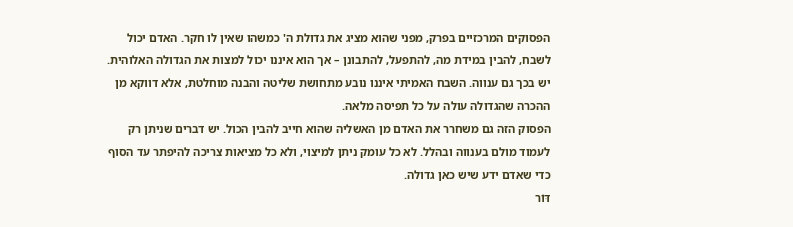הפסוקים המרכזיים בפרק, מפני שהוא מציג את גדולת ה' כמשהו שאין לו חקר. האדם יכול לשבח, להבין במידת מה, להתפעל, להתבונן – אך הוא איננו יכול למצות את הגדולה האלוהית. יש בכך גם ענווה. השבח האמיתי איננו נובע מתחושת שליטה והבנה מוחלטת, אלא דווקא מן ההכרה שהגדולה עולה על כל תפיסה מלאה.
הפסוק הזה גם משחרר את האדם מן האשליה שהוא חייב להבין הכול. יש דברים שניתן רק לעמוד מולם בענווה ובהלל. לא כל עומק ניתן למיצוי, ולא כל מציאות צריכה להיפתר עד הסוף כדי שאדם ידע שיש כאן גדולה.
דּוֹר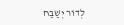לְדוֹר יְשַׁבַּח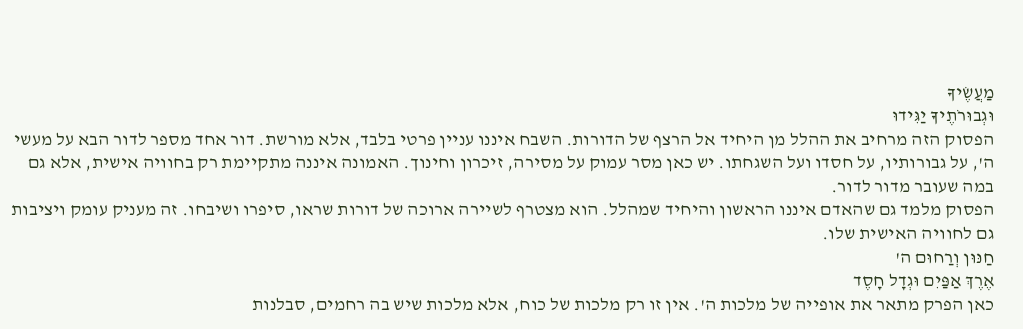מַעֲשֶׂיךָ
וּגְבוּרֹתֶיךָ יַגִּידוּ
הפסוק הזה מרחיב את ההלל מן היחיד אל הרצף של הדורות. השבח איננו עניין פרטי בלבד, אלא מורשת. דור אחד מספר לדור הבא על מעשי ה', על גבורותיו, על חסדו ועל השגחתו. יש כאן מסר עמוק על מסירה, זיכרון וחינוך. האמונה איננה מתקיימת רק בחוויה אישית, אלא גם במה שעובר מדור לדור.
הפסוק מלמד גם שהאדם איננו הראשון והיחיד שמהלל. הוא מצטרף לשיירה ארוכה של דורות שראו, סיפרו ושיבחו. זה מעניק עומק ויציבות גם לחוויה האישית שלו.
חַנּוּן וְרַחוּם ה'
אֶרֶךְ אַפַּיִם וּגְדָל חָסֶד
כאן הפרק מתאר את אופייה של מלכות ה'. אין זו רק מלכות של כוח, אלא מלכות שיש בה רחמים, סבלנות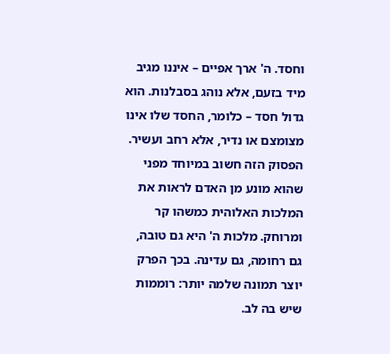וחסד. ה' ארך אפיים – איננו מגיב מיד בזעם, אלא נוהג בסבלנות. הוא גדול חסד – כלומר, החסד שלו אינו מצומצם או נדיר, אלא רחב ועשיר.
הפסוק הזה חשוב במיוחד מפני שהוא מונע מן האדם לראות את המלכות האלוהית כמשהו קר ומרוחק. מלכות ה' היא גם טובה, גם רחומה, גם עדינה. בכך הפרק יוצר תמונה שלמה יותר: רוממות שיש בה לב.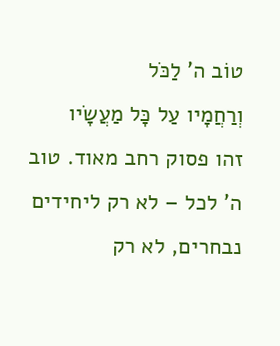טוֹב ה' לַכֹּל
וְרַחֲמָיו עַל כָּל מַעֲשָׂיו
זהו פסוק רחב מאוד. טוב ה' לכל – לא רק ליחידים נבחרים, לא רק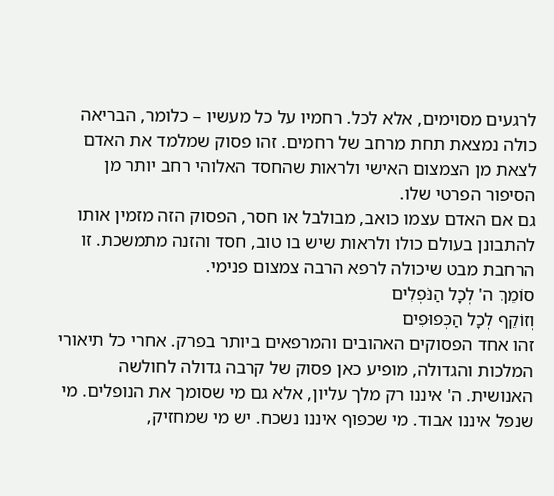לרגעים מסוימים, אלא לכל. רחמיו על כל מעשיו – כלומר, הבריאה כולה נמצאת תחת מרחב של רחמים. זהו פסוק שמלמד את האדם לצאת מן הצמצום האישי ולראות שהחסד האלוהי רחב יותר מן הסיפור הפרטי שלו.
גם אם האדם עצמו כואב, מבולבל או חסר, הפסוק הזה מזמין אותו להתבונן בעולם כולו ולראות שיש בו טוב, חסד והזנה מתמשכת. זו הרחבת מבט שיכולה לרפא הרבה צמצום פנימי.
סוֹמֵךְ ה' לְכָל הַנֹּפְלִים
וְזוֹקֵף לְכָל הַכְּפוּפִים
זהו אחד הפסוקים האהובים והמרפאים ביותר בפרק. אחרי כל תיאורי המלכות והגדולה, מופיע כאן פסוק של קרבה גדולה לחולשה האנושית. ה' איננו רק מלך עליון, אלא גם מי שסומך את הנופלים. מי שנפל איננו אבוד. מי שכפוף איננו נשכח. יש מי שמחזיק,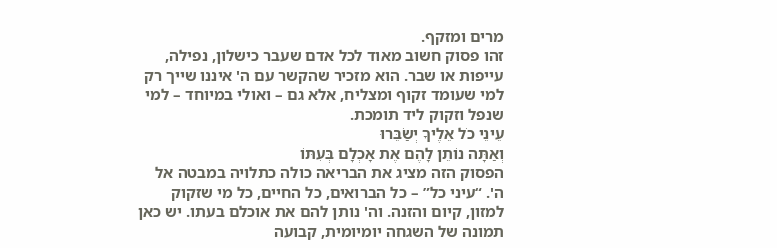מרים ומזקף.
זהו פסוק חשוב מאוד לכל אדם שעבר כישלון, נפילה, עייפות או שבר. הוא מזכיר שהקשר עם ה' איננו שייך רק למי שעומד זקוף ומצליח, אלא גם – ואולי במיוחד – למי שנפל וזקוק ליד תומכת.
עֵינֵי כֹל אֵלֶיךָ יְשַׂבֵּרוּ
וְאַתָּה נוֹתֵן לָהֶם אֶת אָכְלָם בְּעִתּוֹ
הפסוק הזה מציג את הבריאה כולה כתלויה במבטה אל ה'. “עיני כל” – כל הברואים, כל החיים, כל מי שזקוק למזון, קיום והזנה. וה' נותן להם את אוכלם בעתו. יש כאן תמונה של השגחה יומיומית, קבועה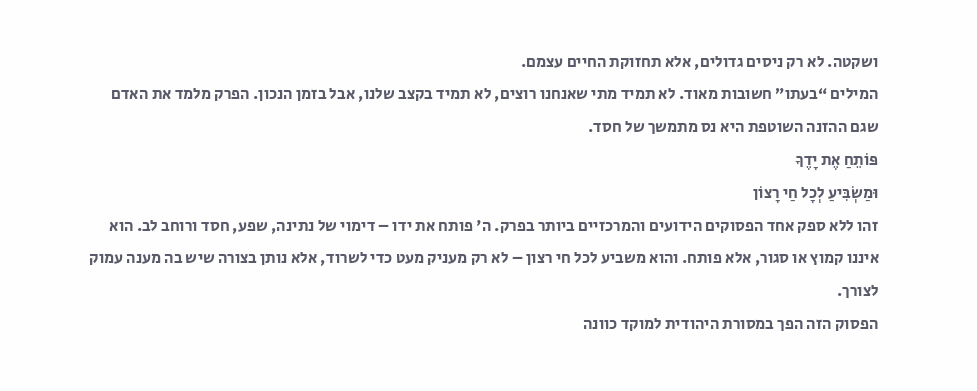ושקטה. לא רק ניסים גדולים, אלא תחזוקת החיים עצמם.
המילים “בעתו” חשובות מאוד. לא תמיד מתי שאנחנו רוצים, לא תמיד בקצב שלנו, אבל בזמן הנכון. הפרק מלמד את האדם שגם ההזנה השוטפת היא נס מתמשך של חסד.
פּוֹתֵחַ אֶת יָדֶךָ
וּמַשְׂבִּיעַ לְכָל חַי רָצוֹן
זהו ללא ספק אחד הפסוקים הידועים והמרכזיים ביותר בפרק. ה' פותח את ידו – דימוי של נתינה, שפע, חסד ורוחב לב. הוא איננו קמוץ או סגור, אלא פותח. והוא משביע לכל חי רצון – לא רק מעניק מעט כדי לשרוד, אלא נותן בצורה שיש בה מענה עמוק לצורך.
הפסוק הזה הפך במסורת היהודית למוקד כוונה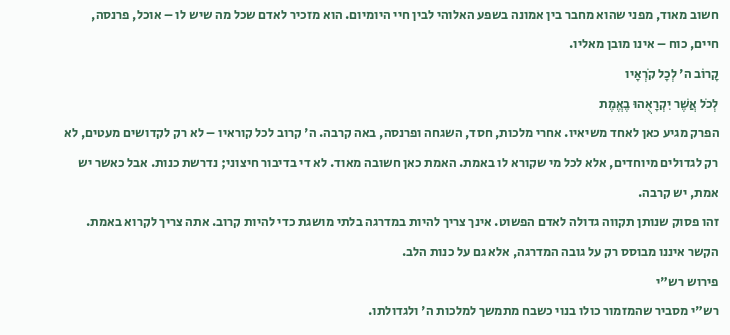חשוב מאוד, מפני שהוא מחבר בין אמונה בשפע האלוהי לבין חיי היומיום. הוא מזכיר לאדם שכל מה שיש לו – אוכל, פרנסה, חיים, כוח – אינו מובן מאליו.
קָרוֹב ה' לְכָל קֹרְאָיו
לְכֹל אֲשֶׁר יִקְרָאֻהוּ בֶאֱמֶת
הפרק מגיע כאן לאחד משיאיו. אחרי מלכות, חסד, השגחה ופרנסה, באה קרבה. ה' קרוב לכל קוראיו – לא רק לקדושים מעטים, לא רק לגדולים מיוחדים, אלא לכל מי שקורא לו באמת. האמת כאן חשובה מאוד. לא די בדיבור חיצוני; נדרשת כנות. אבל כאשר יש אמת, יש קרבה.
זהו פסוק שנותן תקווה גדולה לאדם הפשוט. אינך צריך להיות במדרגה בלתי מושגת כדי להיות קרוב. אתה צריך לקרוא באמת. הקשר איננו מבוסס רק על גובה המדרגה, אלא גם על כנות הלב.
פירוש רש"י
רש"י מסביר שהמזמור כולו בנוי כשבח מתמשך למלכות ה' ולגדולתו.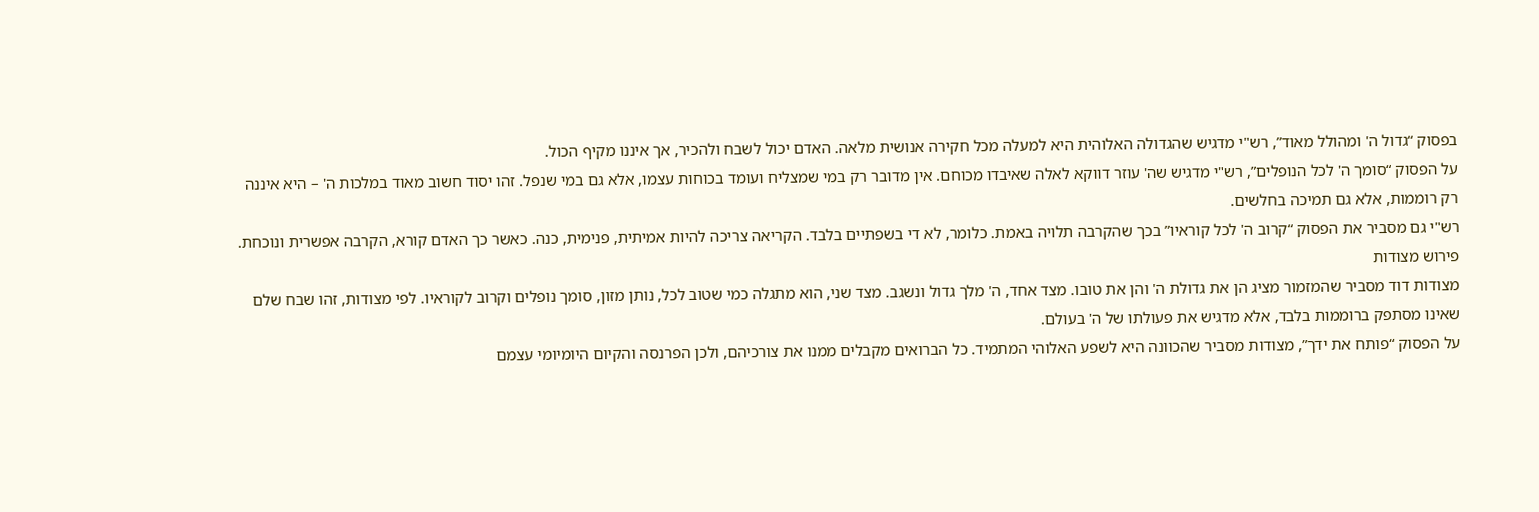בפסוק “גדול ה' ומהולל מאוד”, רש"י מדגיש שהגדולה האלוהית היא למעלה מכל חקירה אנושית מלאה. האדם יכול לשבח ולהכיר, אך איננו מקיף הכול.
על הפסוק “סומך ה' לכל הנופלים”, רש"י מדגיש שה' עוזר דווקא לאלה שאיבדו מכוחם. אין מדובר רק במי שמצליח ועומד בכוחות עצמו, אלא גם במי שנפל. זהו יסוד חשוב מאוד במלכות ה' – היא איננה רק רוממות, אלא גם תמיכה בחלשים.
רש"י גם מסביר את הפסוק “קרוב ה' לכל קוראיו” בכך שהקרבה תלויה באמת. כלומר, לא די בשפתיים בלבד. הקריאה צריכה להיות אמיתית, פנימית, כנה. כאשר כך האדם קורא, הקרבה אפשרית ונוכחת.
פירוש מצודות
מצודות דוד מסביר שהמזמור מציג הן את גדולת ה' והן את טובו. מצד אחד, ה' מלך גדול ונשגב. מצד שני, הוא מתגלה כמי שטוב לכל, נותן מזון, סומך נופלים וקרוב לקוראיו. לפי מצודות, זהו שבח שלם שאינו מסתפק ברוממות בלבד, אלא מדגיש את פעולתו של ה' בעולם.
על הפסוק “פותח את ידך”, מצודות מסביר שהכוונה היא לשפע האלוהי המתמיד. כל הברואים מקבלים ממנו את צורכיהם, ולכן הפרנסה והקיום היומיומי עצמם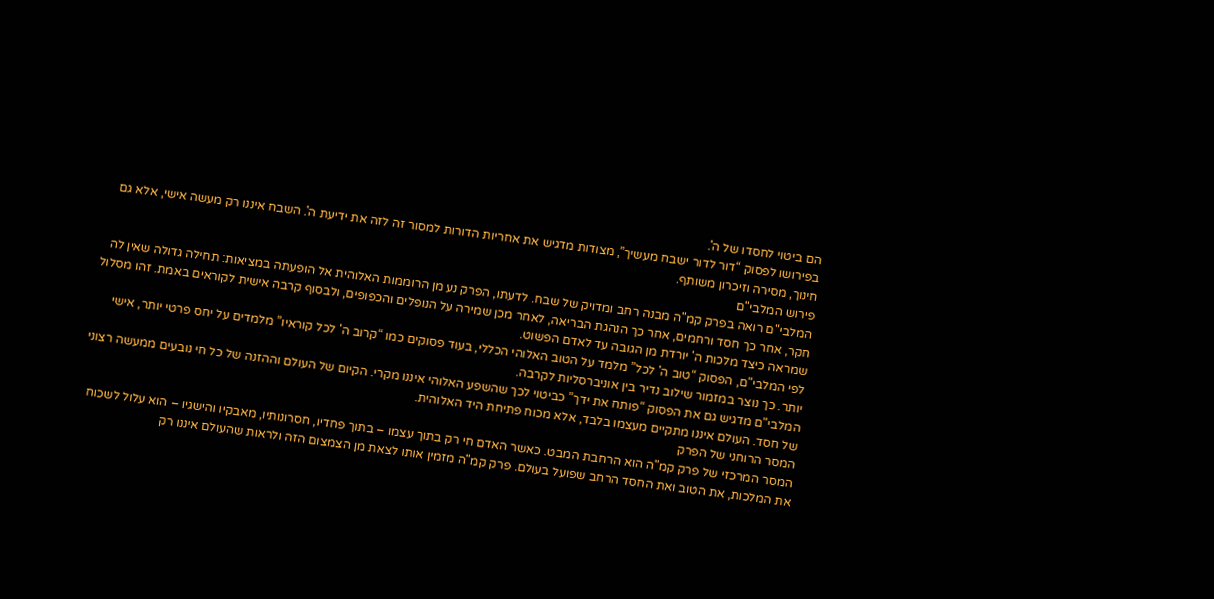הם ביטוי לחסדו של ה'.
בפירושו לפסוק “דור לדור ישבח מעשיך”, מצודות מדגיש את אחריות הדורות למסור זה לזה את ידיעת ה'. השבח איננו רק מעשה אישי, אלא גם חינוך, מסירה וזיכרון משותף.
פירוש המלבי"ם
המלבי"ם רואה בפרק קמ"ה מבנה רחב ומדויק של שבח. לדעתו, הפרק נע מן הרוממות האלוהית אל הופעתה במציאות: תחילה גדולה שאין לה חקר, אחר כך חסד ורחמים, אחר כך הנהגת הבריאה, לאחר מכן שמירה על הנופלים והכפופים, ולבסוף קרבה אישית לקוראים באמת. זהו מסלול שמראה כיצד מלכות ה' יורדת מן הגובה עד לאדם הפשוט.
לפי המלבי"ם, הפסוק “טוב ה' לכל” מלמד על הטוב האלוהי הכללי, בעוד פסוקים כמו “קרוב ה' לכל קוראיו” מלמדים על יחס פרטי יותר, אישי יותר. כך נוצר במזמור שילוב נדיר בין אוניברסליות לקרבה.
המלבי"ם מדגיש גם את הפסוק “פותח את ידך” כביטוי לכך שהשפע האלוהי איננו מקרי. הקיום של העולם וההזנה של כל חי נובעים ממעשה רצוני של חסד. העולם איננו מתקיים מעצמו בלבד, אלא מכוח פתיחת היד האלוהית.
המסר הרוחני של הפרק
המסר המרכזי של פרק קמ"ה הוא הרחבת המבט. כאשר האדם חי רק בתוך עצמו – בתוך פחדיו, חסרונותיו, מאבקיו והישגיו – הוא עלול לשכוח את המלכות, את הטוב ואת החסד הרחב שפועל בעולם. פרק קמ"ה מזמין אותו לצאת מן הצמצום הזה ולראות שהעולם איננו רק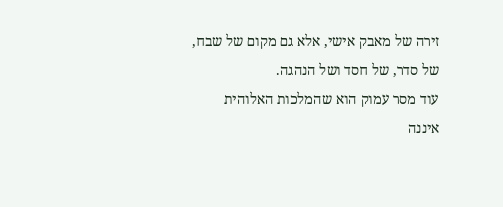זירה של מאבק אישי, אלא גם מקום של שבח, של סדר, של חסד ושל הנהגה.
עוד מסר עמוק הוא שהמלכות האלוהית איננה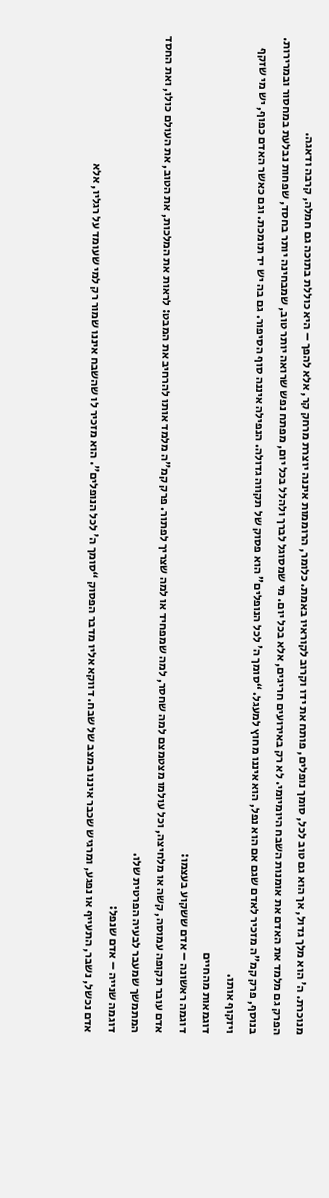מנוכרת. ה' הוא מלך גדול, אך הוא גם טוב לכל, סומך נופלים, פותח את ידו וקרוב לקוראיו באמת. כלומר, הרוממות איננה יוצרת מרחק קר, אלא להפך – היא כוללת בתוכה גם חמלה, קרבה ודאגה.
הפרק גם מלמד את האדם את אומנות השבח היומיומי. לא רק באירועים חריגים, אלא בכל יום. מי שמסוגל לברך ולהלל בכל יום, מפתח נפש שרואה יותר טוב, שמבחינה יותר בחסד, שפחות נבלעת במחסור ובמרירות.
בנוסף, פרק קמ"ה מזכיר לאדם שגם אם הוא נפל, הוא איננו מחוץ למעגל. “סומך ה' לכל הנופלים” הוא פסוק של תקווה גדולה. הנפילה איננה סוף הסיפור. גם בה יש יד תומכת. וגם כאשר האדם כפוף, יש מי שזקף ויזקוף אותו.
דוגמאות מהחיים
דוגמה ראשונה – אדם ששקוע בעצמו:
אדם עובר תקופה עמוסה, קשה או מלחיצה, וכל עולמו מצטמצם למה שחסר, למה שמפחיד או למה שצריך לפתור. פרק קמ"ה מלמד אותו להרחיב את המבט: לראות את המלכות, את הטוב, את העולם כולו, ואת החסד המתמשך שמעבר לבעיה הפרטית שלו.
דוגמה שנייה – אדם שנפל:
אדם נכשל, נשבר, התעייף או נפגע, ומרגיש שכבר איננו במצב של שבח. דווקא אליו מדבר הפסוק “סומך ה' לכל הנופלים”. הוא מזכיר לו שהשבח איננו שמור רק למי שעומד על רגליו, אלא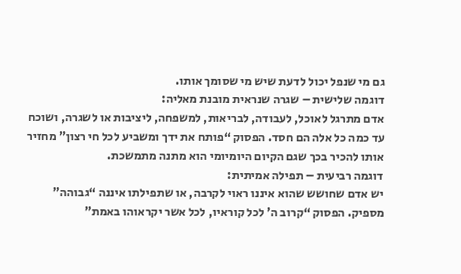גם מי שנפל יכול לדעת שיש מי שסומך אותו.
דוגמה שלישית – שגרה שנראית מובנת מאליה:
אדם מתרגל לאוכל, לעבודה, לבריאות, למשפחה, ליציבות או לשגרה, ושוכח עד כמה כל אלה הם חסד. הפסוק “פותח את ידך ומשביע לכל חי רצון” מחזיר אותו להכיר בכך שגם הקיום היומיומי הוא מתנה מתמשכת.
דוגמה רביעית – תפילה אמיתית:
יש אדם שחושש שהוא איננו ראוי לקרבה, או שתפילתו איננה “גבוהה” מספיק. הפסוק “קרוב ה' לכל קוראיו, לכל אשר יקראוהו באמת”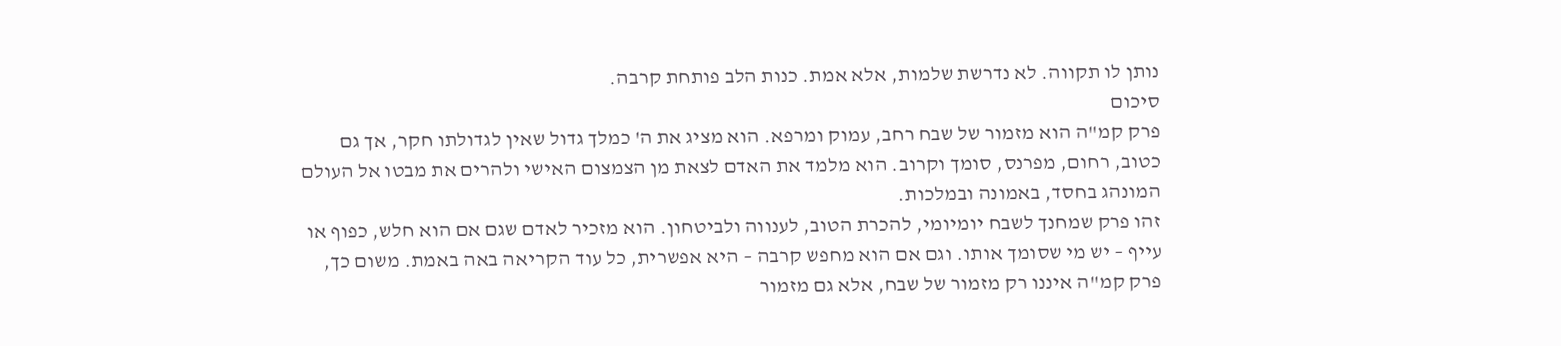נותן לו תקווה. לא נדרשת שלמות, אלא אמת. כנות הלב פותחת קרבה.
סיכום
פרק קמ"ה הוא מזמור של שבח רחב, עמוק ומרפא. הוא מציג את ה' כמלך גדול שאין לגדולתו חקר, אך גם כטוב, רחום, מפרנס, סומך וקרוב. הוא מלמד את האדם לצאת מן הצמצום האישי ולהרים את מבטו אל העולם המונהג בחסד, באמונה ובמלכות.
זהו פרק שמחנך לשבח יומיומי, להכרת הטוב, לענווה ולביטחון. הוא מזכיר לאדם שגם אם הוא חלש, כפוף או עייף – יש מי שסומך אותו. וגם אם הוא מחפש קרבה – היא אפשרית, כל עוד הקריאה באה באמת. משום כך, פרק קמ"ה איננו רק מזמור של שבח, אלא גם מזמור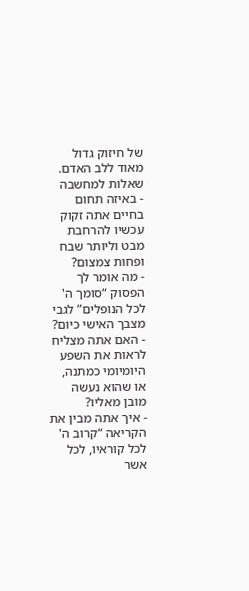של חיזוק גדול מאוד ללב האדם.
שאלות למחשבה
- באיזה תחום בחיים אתה זקוק עכשיו להרחבת מבט וליותר שבח ופחות צמצום?
- מה אומר לך הפסוק “סומך ה' לכל הנופלים” לגבי מצבך האישי כיום?
- האם אתה מצליח לראות את השפע היומיומי כמתנה, או שהוא נעשה מובן מאליו?
- איך אתה מבין את הקריאה “קרוב ה' לכל קוראיו, לכל אשר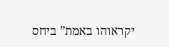יקראוהו באמת” ביחס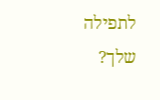לתפילה שלך?